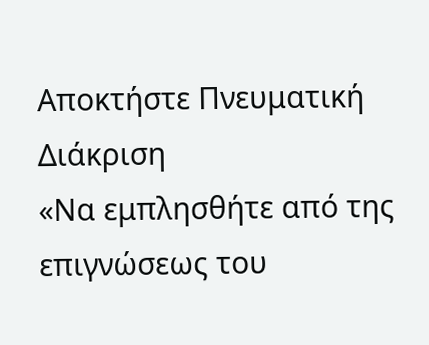Αποκτήστε Πνευματική Διάκριση
«Να εμπλησθήτε από της επιγνώσεως του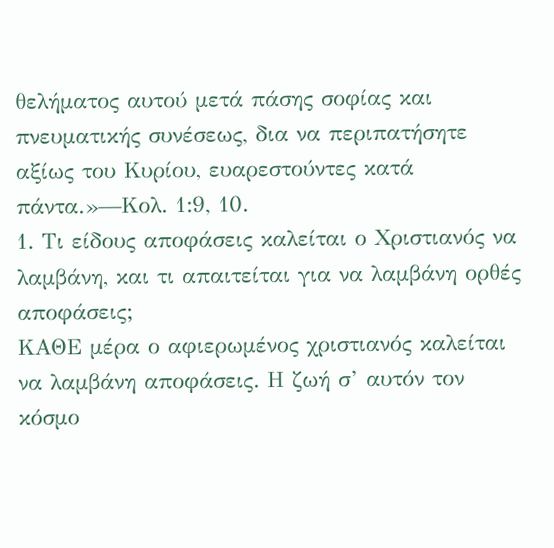θελήματος αυτού μετά πάσης σοφίας και πνευματικής συνέσεως, δια να περιπατήσητε αξίως του Κυρίου, ευαρεστούντες κατά πάντα.»—Κολ. 1:9, 10.
1. Τι είδους αποφάσεις καλείται ο Χριστιανός να λαμβάνη, και τι απαιτείται για να λαμβάνη ορθές αποφάσεις;
ΚΑΘΕ μέρα ο αφιερωμένος χριστιανός καλείται να λαμβάνη αποφάσεις. Η ζωή σ’ αυτόν τον κόσμο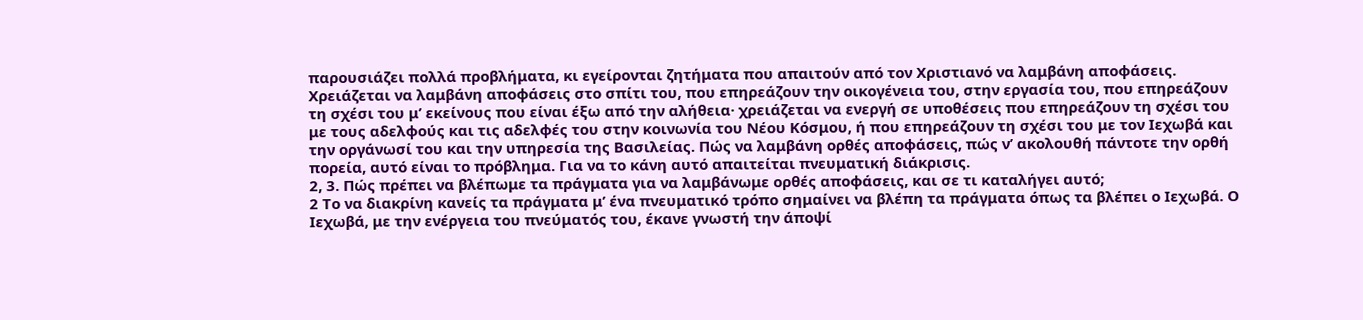παρουσιάζει πολλά προβλήματα, κι εγείρονται ζητήματα που απαιτούν από τον Χριστιανό να λαμβάνη αποφάσεις. Χρειάζεται να λαμβάνη αποφάσεις στο σπίτι του, που επηρεάζουν την οικογένεια του, στην εργασία του, που επηρεάζουν τη σχέσι του μ’ εκείνους που είναι έξω από την αλήθεια· χρειάζεται να ενεργή σε υποθέσεις που επηρεάζουν τη σχέσι του με τους αδελφούς και τις αδελφές του στην κοινωνία του Νέου Κόσμου, ή που επηρεάζουν τη σχέσι του με τον Ιεχωβά και την οργάνωσί του και την υπηρεσία της Βασιλείας. Πώς να λαμβάνη ορθές αποφάσεις, πώς ν’ ακολουθή πάντοτε την ορθή πορεία, αυτό είναι το πρόβλημα. Για να το κάνη αυτό απαιτείται πνευματική διάκρισις.
2, 3. Πώς πρέπει να βλέπωμε τα πράγματα για να λαμβάνωμε ορθές αποφάσεις, και σε τι καταλήγει αυτό;
2 Το να διακρίνη κανείς τα πράγματα μ’ ένα πνευματικό τρόπο σημαίνει να βλέπη τα πράγματα όπως τα βλέπει ο Ιεχωβά. Ο Ιεχωβά, με την ενέργεια του πνεύματός του, έκανε γνωστή την άποψί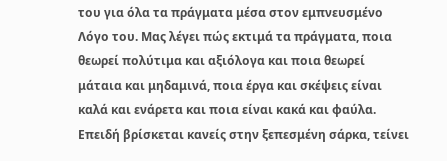του για όλα τα πράγματα μέσα στον εμπνευσμένο Λόγο του. Μας λέγει πώς εκτιμά τα πράγματα, ποια θεωρεί πολύτιμα και αξιόλογα και ποια θεωρεί μάταια και μηδαμινά, ποια έργα και σκέψεις είναι καλά και ενάρετα και ποια είναι κακά και φαύλα. Επειδή βρίσκεται κανείς στην ξεπεσμένη σάρκα, τείνει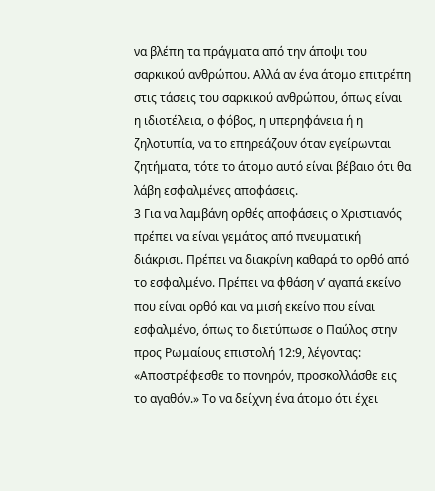να βλέπη τα πράγματα από την άποψι του σαρκικού ανθρώπου. Αλλά αν ένα άτομο επιτρέπη στις τάσεις του σαρκικού ανθρώπου, όπως είναι η ιδιοτέλεια, ο φόβος, η υπερηφάνεια ή η ζηλοτυπία, να το επηρεάζουν όταν εγείρωνται ζητήματα, τότε το άτομο αυτό είναι βέβαιο ότι θα λάβη εσφαλμένες αποφάσεις.
3 Για να λαμβάνη ορθές αποφάσεις ο Χριστιανός πρέπει να είναι γεμάτος από πνευματική διάκρισι. Πρέπει να διακρίνη καθαρά το ορθό από το εσφαλμένο. Πρέπει να φθάση ν’ αγαπά εκείνο που είναι ορθό και να μισή εκείνο που είναι εσφαλμένο, όπως το διετύπωσε ο Παύλος στην προς Ρωμαίους επιστολή 12:9, λέγοντας: «Αποστρέφεσθε το πονηρόν, προσκολλάσθε εις το αγαθόν.» Το να δείχνη ένα άτομο ότι έχει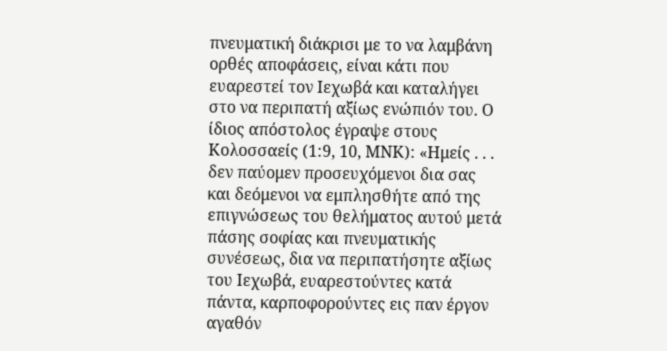πνευματική διάκρισι με το να λαμβάνη ορθές αποφάσεις, είναι κάτι που ευαρεστεί τον Ιεχωβά και καταλήγει στο να περιπατή αξίως ενώπιόν του. Ο ίδιος απόστολος έγραψε στους Κολοσσαείς (1:9, 10, ΜΝΚ): «Ημείς . . . δεν παύομεν προσευχόμενοι δια σας και δεόμενοι να εμπλησθήτε από της επιγνώσεως του θελήματος αυτού μετά πάσης σοφίας και πνευματικής συνέσεως, δια να περιπατήσητε αξίως του Ιεχωβά, ευαρεστούντες κατά πάντα, καρποφορούντες εις παν έργον αγαθόν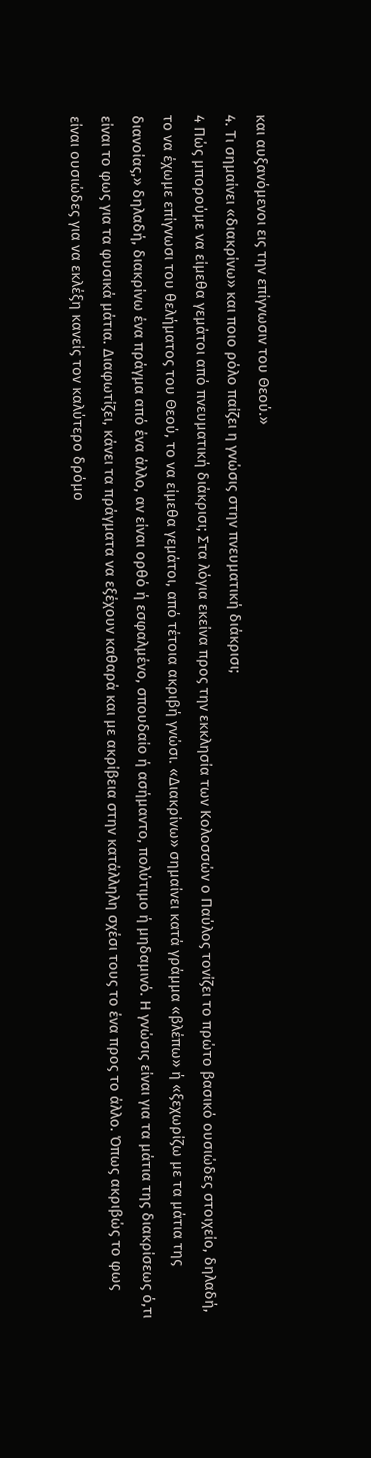και αυξανόμενοι εις την επίγνωσιν του Θεού.»
4. Τι σημαίνει «διακρίνω» και ποιο ρόλο παίζει η γνώσις στην πνευματική διάκρισι;
4 Πώς μπορούμε να είμεθα γεμάτοι από πνευματική διάκρισι; Στα λόγια εκείνα προς την εκκλησία των Κολοσσών ο Παύλος τονίζει το πρώτο βασικό ουσιώδες στοιχείο, δηλαδή, το να έχωμε επίγνωσι του θελήματος του Θεού, το να είμεθα γεμάτοι, από τέτοια ακριβή γνώσι. «Διακρίνω» σημαίνει κατά γράμμα «βλέπω» ή «ξεχωρίζω με τα μάτια της διανοίας,» δηλαδή, διακρίνω ένα πράγμα από ένα άλλο, αν είναι ορθό ή εσφαλμένο, σπουδαίο ή ασήμαντο, πολύτιμο ή μηδαμινό. Η γνώσις είναι για τα μάτια της διακρίσεως ό,τι είναι το φως για τα φυσικά μάτια. Διαφωτίζει, κάνει τα πράγματα να εξέχουν καθαρά και με ακρίβεια στην κατάλληλη σχέσι τους το ένα προς το άλλο. Όπως ακριβώς το φως είναι ουσιώδες για να εκλέξη κανείς τον καλύτερο δρόμο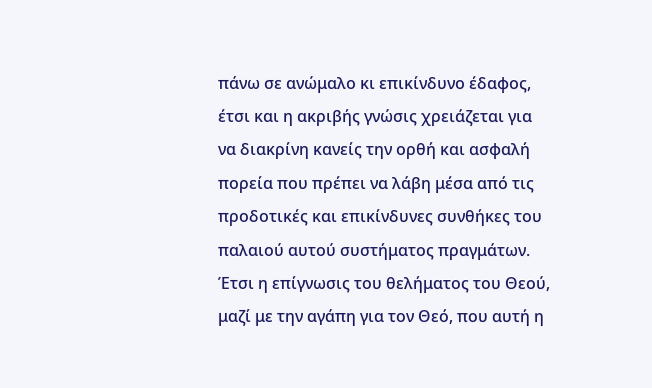πάνω σε ανώμαλο κι επικίνδυνο έδαφος, έτσι και η ακριβής γνώσις χρειάζεται για να διακρίνη κανείς την ορθή και ασφαλή πορεία που πρέπει να λάβη μέσα από τις προδοτικές και επικίνδυνες συνθήκες του παλαιού αυτού συστήματος πραγμάτων. Έτσι η επίγνωσις του θελήματος του Θεού, μαζί με την αγάπη για τον Θεό, που αυτή η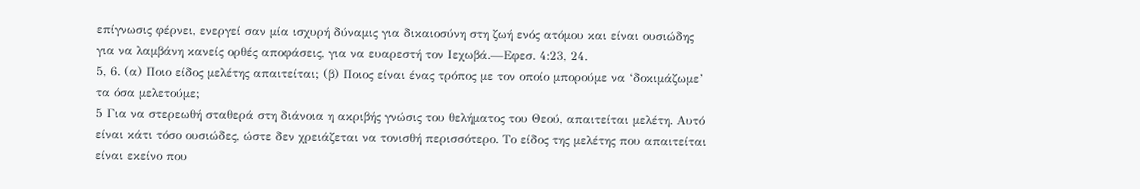επίγνωσις φέρνει, ενεργεί σαν μία ισχυρή δύναμις για δικαιοσύνη στη ζωή ενός ατόμου και είναι ουσιώδης για να λαμβάνη κανείς ορθές αποφάσεις, για να ευαρεστή τον Ιεχωβά.—Εφεσ. 4:23, 24.
5, 6. (α) Ποιο είδος μελέτης απαιτείται; (β) Ποιος είναι ένας τρόπος με τον οποίο μπορούμε να ‘δοκιμάζωμε’ τα όσα μελετούμε;
5 Για να στερεωθή σταθερά στη διάνοια η ακριβής γνώσις του θελήματος του Θεού, απαιτείται μελέτη. Αυτό είναι κάτι τόσο ουσιώδες, ώστε δεν χρειάζεται να τονισθή περισσότερο. Το είδος της μελέτης που απαιτείται είναι εκείνο που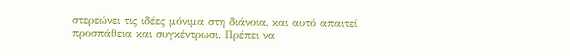στερεώνει τις ιδέες μόνιμα στη διάνοια, και αυτό απαιτεί προσπάθεια και συγκέντρωσι. Πρέπει να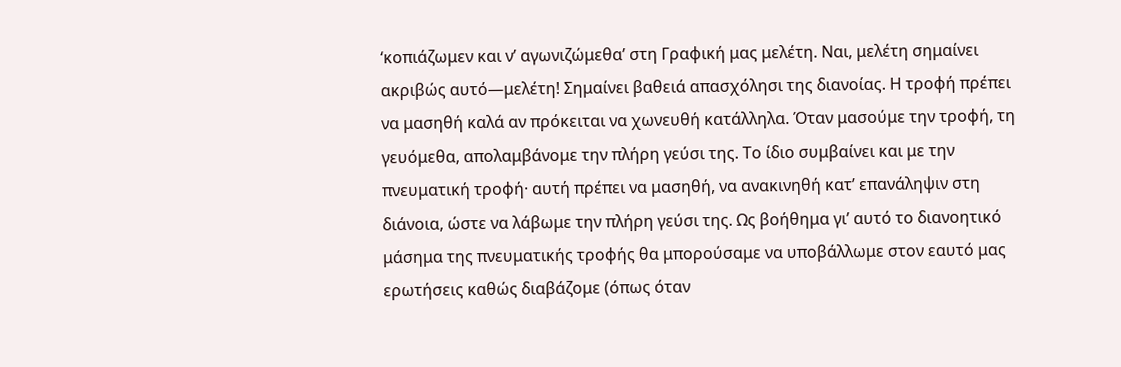‘κοπιάζωμεν και ν’ αγωνιζώμεθα’ στη Γραφική μας μελέτη. Ναι, μελέτη σημαίνει ακριβώς αυτό—μελέτη! Σημαίνει βαθειά απασχόλησι της διανοίας. Η τροφή πρέπει να μασηθή καλά αν πρόκειται να χωνευθή κατάλληλα. Όταν μασούμε την τροφή, τη γευόμεθα, απολαμβάνομε την πλήρη γεύσι της. Το ίδιο συμβαίνει και με την πνευματική τροφή· αυτή πρέπει να μασηθή, να ανακινηθή κατ’ επανάληψιν στη διάνοια, ώστε να λάβωμε την πλήρη γεύσι της. Ως βοήθημα γι’ αυτό το διανοητικό μάσημα της πνευματικής τροφής θα μπορούσαμε να υποβάλλωμε στον εαυτό μας ερωτήσεις καθώς διαβάζομε (όπως όταν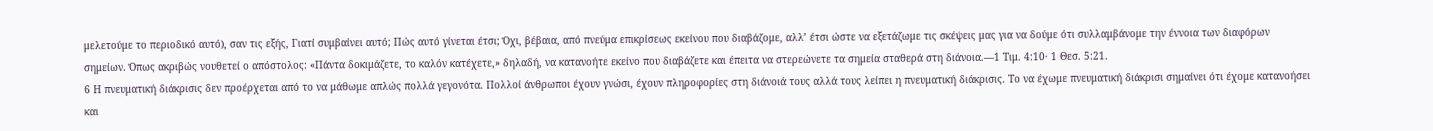μελετούμε το περιοδικό αυτό), σαν τις εξής, Γιατί συμβαίνει αυτό; Πώς αυτό γίνεται έτσι; Όχι, βέβαια, από πνεύμα επικρίσεως εκείνου που διαβάζομε, αλλ’ έτσι ώστε να εξετάζωμε τις σκέψεις μας για να δούμε ότι συλλαμβάνομε την έννοια των διαφόρων σημείων. Όπως ακριβώς νουθετεί ο απόστολος: «Πάντα δοκιμάζετε, το καλόν κατέχετε,» δηλαδή, να κατανοήτε εκείνο που διαβάζετε και έπειτα να στερεώνετε τα σημεία σταθερά στη διάνοια.—1 Τιμ. 4:10· 1 Θεσ. 5:21.
6 Η πνευματική διάκρισις δεν προέρχεται από το να μάθωμε απλώς πολλά γεγονότα. Πολλοί άνθρωποι έχουν γνώσι, έχουν πληροφορίες στη διάνοιά τους αλλά τους λείπει η πνευματική διάκρισις. Το να έχωμε πνευματική διάκρισι σημαίνει ότι έχομε κατανοήσει και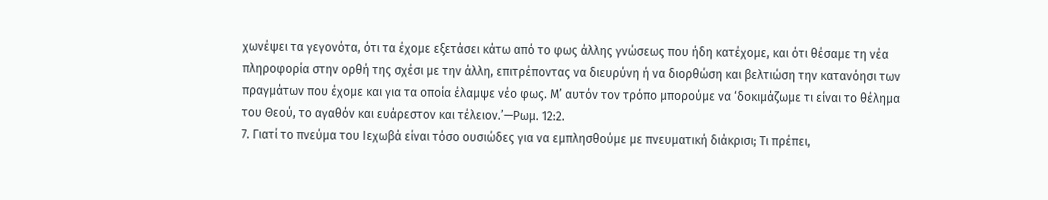χωνέψει τα γεγονότα, ότι τα έχομε εξετάσει κάτω από το φως άλλης γνώσεως που ήδη κατέχομε, και ότι θέσαμε τη νέα πληροφορία στην ορθή της σχέσι με την άλλη, επιτρέποντας να διευρύνη ή να διορθώση και βελτιώση την κατανόησι των πραγμάτων που έχομε και για τα οποία έλαμψε νέο φως. Μ’ αυτόν τον τρόπο μπορούμε να ‘δοκιμάζωμε τι είναι το θέλημα του Θεού, το αγαθόν και ευάρεστον και τέλειον.’—Ρωμ. 12:2.
7. Γιατί το πνεύμα του Ιεχωβά είναι τόσο ουσιώδες για να εμπλησθούμε με πνευματική διάκρισι; Τι πρέπει,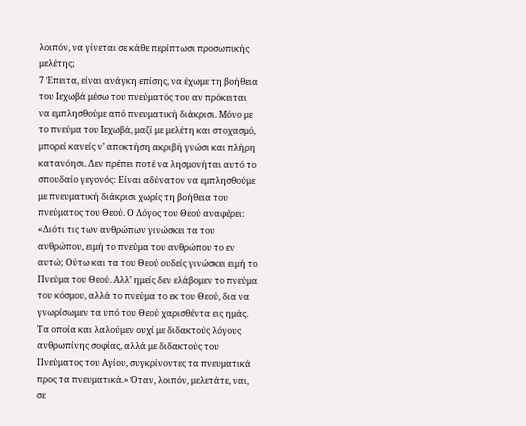λοιπόν, να γίνεται σε κάθε περίπτωσι προσωπικής μελέτης;
7 Έπειτα, είναι ανάγκη επίσης, να έχωμε τη βοήθεια του Ιεχωβά μέσω του πνεύματός του αν πρόκειται να εμπλησθούμε από πνευματική διάκρισι. Μόνο με το πνεύμα του Ιεχωβά, μαζί με μελέτη και στοχασμό, μπορεί κανείς ν’ αποκτήση ακριβή γνώσι και πλήρη κατανόησι. Δεν πρέπει ποτέ να λησμονήται αυτό το σπουδαίο γεγονός: Είναι αδύνατον να εμπλησθούμε με πνευματική διάκρισι χωρίς τη βοήθεια του πνεύματος του Θεού. Ο Λόγος του Θεού αναφέρει: «Διότι τις των ανθρώπων γινώσκει τα του ανθρώπου, ειμή το πνεύμα του ανθρώπου το εν αυτώ; Ούτω και τα του Θεού ουδείς γινώσκει ειμή το Πνεύμα του Θεού. Αλλ’ ημείς δεν ελάβομεν το πνεύμα του κόσμου, αλλά το πνεύμα το εκ του Θεού, δια να γνωρίσωμεν τα υπό του Θεού χαρισθέντα εις ημάς. Τα οποία και λαλούμεν ουχί με διδακτούς λόγους ανθρωπίνης σοφίας, αλλά με διδακτούς του Πνεύματος του Αγίου, συγκρίνοντες τα πνευματικά προς τα πνευματικά.» Όταν, λοιπόν, μελετάτε, ναι, σε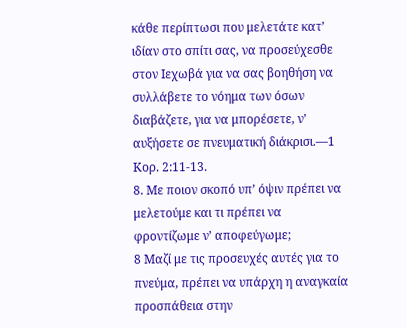κάθε περίπτωσι που μελετάτε κατ’ ιδίαν στο σπίτι σας, να προσεύχεσθε στον Ιεχωβά για να σας βοηθήση να συλλάβετε το νόημα των όσων διαβάζετε, για να μπορέσετε, ν’ αυξήσετε σε πνευματική διάκρισι.—1 Κορ. 2:11-13.
8. Με ποιον σκοπό υπ’ όψιν πρέπει να μελετούμε και τι πρέπει να φροντίζωμε ν’ αποφεύγωμε;
8 Μαζί με τις προσευχές αυτές για το πνεύμα, πρέπει να υπάρχη η αναγκαία προσπάθεια στην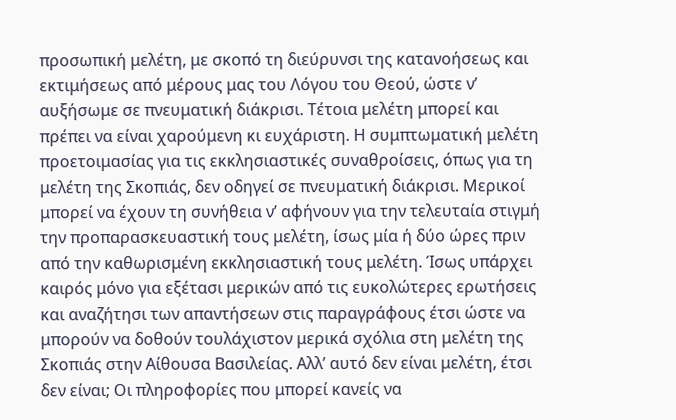προσωπική μελέτη, με σκοπό τη διεύρυνσι της κατανοήσεως και εκτιμήσεως από μέρους μας του Λόγου του Θεού, ώστε ν’ αυξήσωμε σε πνευματική διάκρισι. Τέτοια μελέτη μπορεί και πρέπει να είναι χαρούμενη κι ευχάριστη. Η συμπτωματική μελέτη προετοιμασίας για τις εκκλησιαστικές συναθροίσεις, όπως για τη μελέτη της Σκοπιάς, δεν οδηγεί σε πνευματική διάκρισι. Μερικοί μπορεί να έχουν τη συνήθεια ν’ αφήνουν για την τελευταία στιγμή την προπαρασκευαστική τους μελέτη, ίσως μία ή δύο ώρες πριν από την καθωρισμένη εκκλησιαστική τους μελέτη. Ίσως υπάρχει καιρός μόνο για εξέτασι μερικών από τις ευκολώτερες ερωτήσεις και αναζήτησι των απαντήσεων στις παραγράφους έτσι ώστε να μπορούν να δοθούν τουλάχιστον μερικά σχόλια στη μελέτη της Σκοπιάς στην Αίθουσα Βασιλείας. Αλλ’ αυτό δεν είναι μελέτη, έτσι δεν είναι; Οι πληροφορίες που μπορεί κανείς να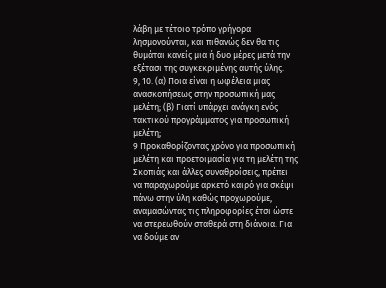λάβη με τέτοιο τρόπο γρήγορα λησμονούνται, και πιθανώς δεν θα τις θυμάται κανείς μια ή δυο μέρες μετά την εξέτασι της συγκεκριμένης αυτής ύλης.
9, 10. (α) Ποια είναι η ωφέλεια μιας ανασκοπήσεως στην προσωπική μας μελέτη; (β) Γιατί υπάρχει ανάγκη ενός τακτικού προγράμματος για προσωπική μελέτη;
9 Προκαθορίζοντας χρόνο για προσωπική μελέτη και προετοιμασία για τη μελέτη της Σκοπιάς και άλλες συναθροίσεις, πρέπει να παραχωρούμε αρκετό καιρό για σκέψι πάνω στην ύλη καθώς προχωρούμε, αναμασώντας τις πληροφορίες έτσι ώστε να στερεωθούν σταθερά στη διάνοια. Για να δούμε αν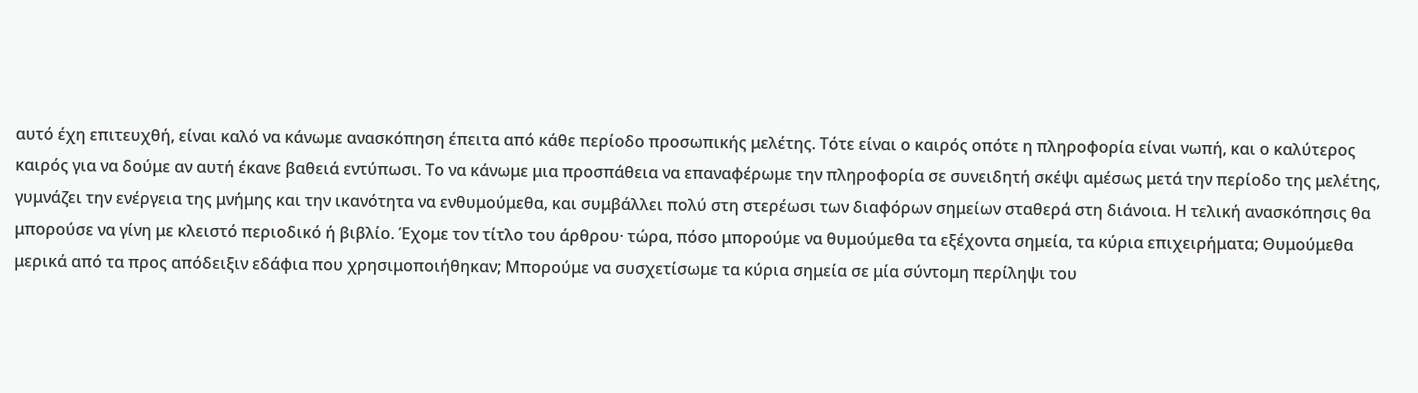αυτό έχη επιτευχθή, είναι καλό να κάνωμε ανασκόπηση έπειτα από κάθε περίοδο προσωπικής μελέτης. Τότε είναι ο καιρός οπότε η πληροφορία είναι νωπή, και ο καλύτερος καιρός για να δούμε αν αυτή έκανε βαθειά εντύπωσι. Το να κάνωμε μια προσπάθεια να επαναφέρωμε την πληροφορία σε συνειδητή σκέψι αμέσως μετά την περίοδο της μελέτης, γυμνάζει την ενέργεια της μνήμης και την ικανότητα να ενθυμούμεθα, και συμβάλλει πολύ στη στερέωσι των διαφόρων σημείων σταθερά στη διάνοια. Η τελική ανασκόπησις θα μπορούσε να γίνη με κλειστό περιοδικό ή βιβλίο. Έχομε τον τίτλο του άρθρου· τώρα, πόσο μπορούμε να θυμούμεθα τα εξέχοντα σημεία, τα κύρια επιχειρήματα; Θυμούμεθα μερικά από τα προς απόδειξιν εδάφια που χρησιμοποιήθηκαν; Μπορούμε να συσχετίσωμε τα κύρια σημεία σε μία σύντομη περίληψι του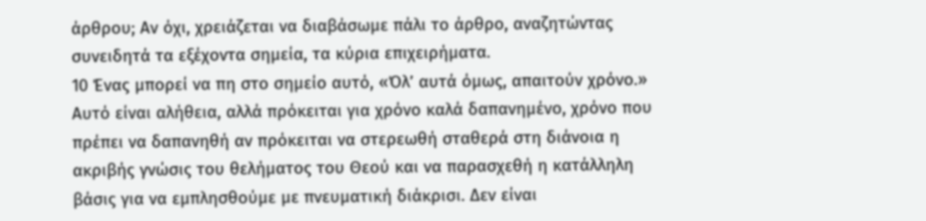άρθρου; Αν όχι, χρειάζεται να διαβάσωμε πάλι το άρθρο, αναζητώντας συνειδητά τα εξέχοντα σημεία, τα κύρια επιχειρήματα.
10 Ένας μπορεί να πη στο σημείο αυτό, «Όλ’ αυτά όμως, απαιτούν χρόνο.» Αυτό είναι αλήθεια, αλλά πρόκειται για χρόνο καλά δαπανημένο, χρόνο που πρέπει να δαπανηθή αν πρόκειται να στερεωθή σταθερά στη διάνοια η ακριβής γνώσις του θελήματος του Θεού και να παρασχεθή η κατάλληλη βάσις για να εμπλησθούμε με πνευματική διάκρισι. Δεν είναι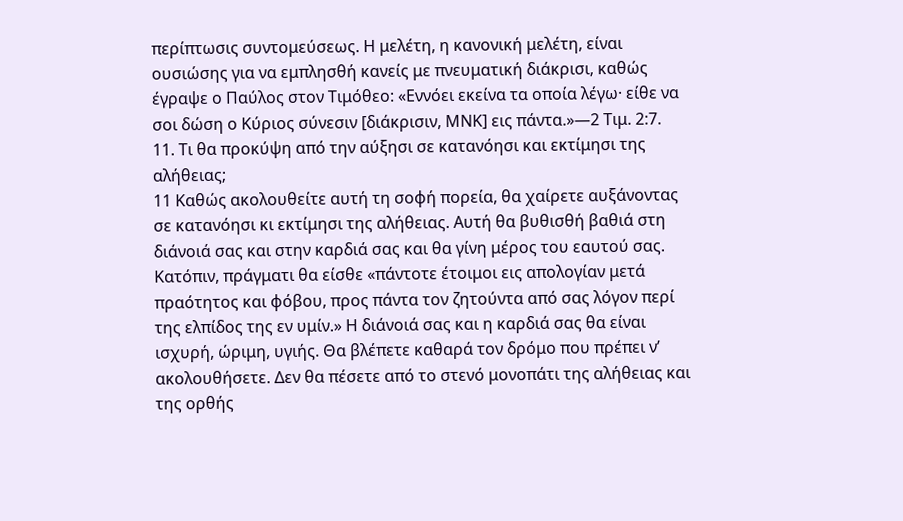περίπτωσις συντομεύσεως. Η μελέτη, η κανονική μελέτη, είναι ουσιώσης για να εμπλησθή κανείς με πνευματική διάκρισι, καθώς έγραψε ο Παύλος στον Τιμόθεο: «Εννόει εκείνα τα οποία λέγω· είθε να σοι δώση ο Κύριος σύνεσιν [διάκρισιν, ΜΝΚ] εις πάντα.»—2 Τιμ. 2:7.
11. Τι θα προκύψη από την αύξησι σε κατανόησι και εκτίμησι της αλήθειας;
11 Καθώς ακολουθείτε αυτή τη σοφή πορεία, θα χαίρετε αυξάνοντας σε κατανόησι κι εκτίμησι της αλήθειας. Αυτή θα βυθισθή βαθιά στη διάνοιά σας και στην καρδιά σας και θα γίνη μέρος του εαυτού σας. Κατόπιν, πράγματι θα είσθε «πάντοτε έτοιμοι εις απολογίαν μετά πραότητος και φόβου, προς πάντα τον ζητούντα από σας λόγον περί της ελπίδος της εν υμίν.» Η διάνοιά σας και η καρδιά σας θα είναι ισχυρή, ώριμη, υγιής. Θα βλέπετε καθαρά τον δρόμο που πρέπει ν’ ακολουθήσετε. Δεν θα πέσετε από το στενό μονοπάτι της αλήθειας και της ορθής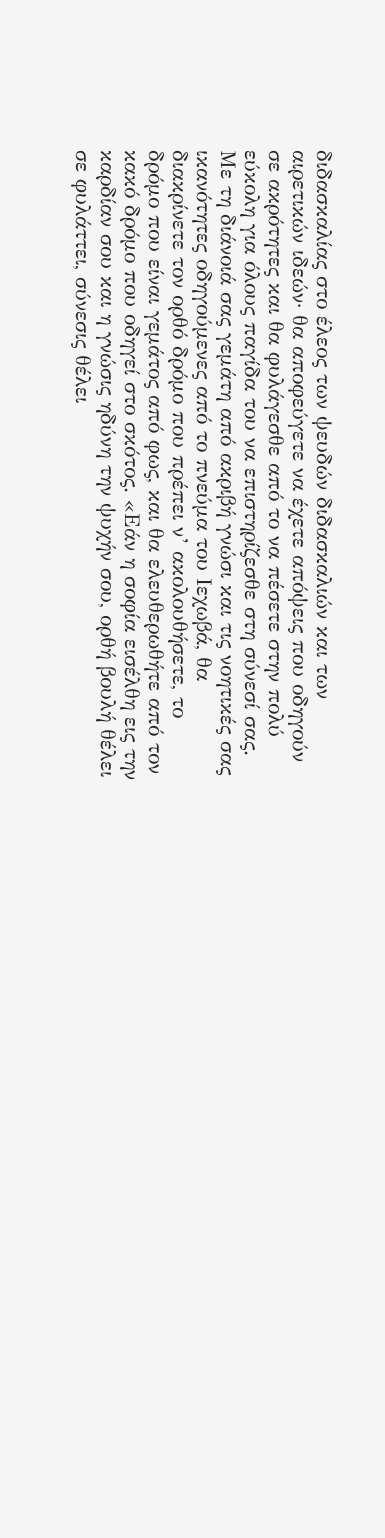διδασκαλίας στο έλεος των ψευδών διδασκαλιών και των αιρετικών ιδεών· θα αποφεύγετε να έχετε απόψεις που οδηγούν σε ακρότητες και θα φυλάγεσθε από το να πέσετε στην πολύ εύκολη για όλους παγίδα του να επιστηρίζεσθε στη σύνεσί σας. Με τη διάνοιά σας γεμάτη από ακριβή γνώσι και τις νοητικές σας ικανότητες οδηγούμενες από το πνεύμα του Ιεχωβά, θα διακρίνετε τον ορθό δρόμο που πρέπει ν’ ακολουθήσετε, το δρόμο που είναι γεμάτος από φως, και θα ελευθερωθήτε από τον κακό δρόμο που οδηγεί στο σκότος. «Εάν η σοφία εισέλθη εις την καρδίαν σου και η γνώσις ηδύνη την ψυχήν σου, ορθή βουλή θέλει σε φυλάττει, σύνεσις θέλει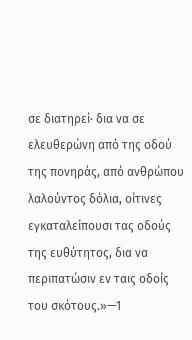σε διατηρεί· δια να σε ελευθερώνη από της οδού της πονηράς, από ανθρώπου λαλούντος δόλια, οίτινες εγκαταλείπουσι τας οδούς της ευθύτητος, δια να περιπατώσιν εν ταις οδοίς του σκότους.»—1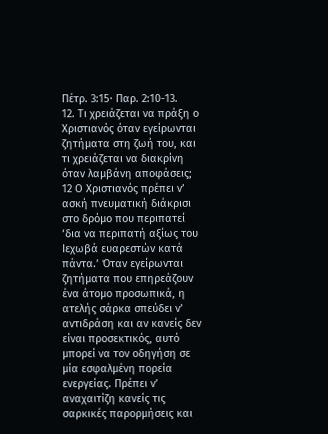Πέτρ. 3:15· Παρ. 2:10-13.
12. Τι χρειάζεται να πράξη ο Χριστιανός όταν εγείρωνται ζητήματα στη ζωή του, και τι χρειάζεται να διακρίνη όταν λαμβάνη αποφάσεις;
12 Ο Χριστιανός πρέπει ν’ ασκή πνευματική διάκρισι στο δρόμο που περιπατεί ‘δια να περιπατή αξίως του Ιεχωβά ευαρεστών κατά πάντα.’ Όταν εγείρωνται ζητήματα που επηρεάζουν ένα άτομο προσωπικά, η ατελής σάρκα σπεύδει ν’ αντιδράση και αν κανείς δεν είναι προσεκτικός, αυτό μπορεί να τον οδηγήση σε μία εσφαλμένη πορεία ενεργείας. Πρέπει ν’ αναχαιτίζη κανείς τις σαρκικές παρορμήσεις και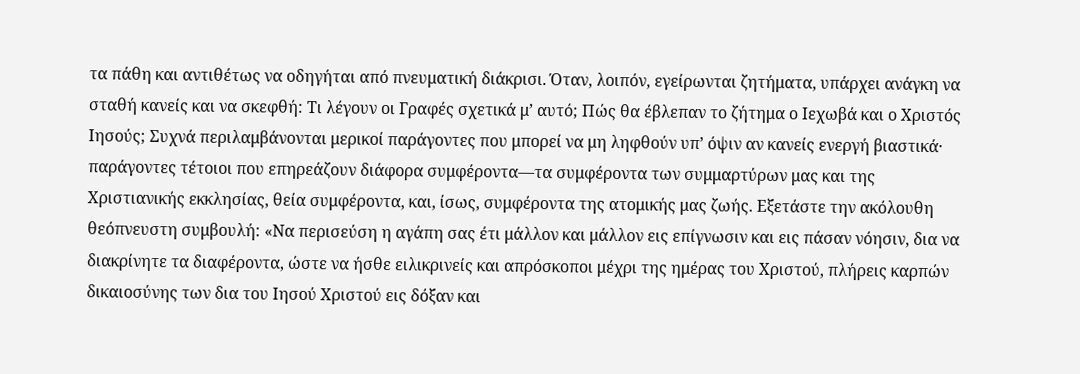τα πάθη και αντιθέτως να οδηγήται από πνευματική διάκρισι. Όταν, λοιπόν, εγείρωνται ζητήματα, υπάρχει ανάγκη να σταθή κανείς και να σκεφθή: Τι λέγουν οι Γραφές σχετικά μ’ αυτό; Πώς θα έβλεπαν το ζήτημα ο Ιεχωβά και ο Χριστός Ιησούς; Συχνά περιλαμβάνονται μερικοί παράγοντες που μπορεί να μη ληφθούν υπ’ όψιν αν κανείς ενεργή βιαστικά· παράγοντες τέτοιοι που επηρεάζουν διάφορα συμφέροντα—τα συμφέροντα των συμμαρτύρων μας και της Χριστιανικής εκκλησίας, θεία συμφέροντα, και, ίσως, συμφέροντα της ατομικής μας ζωής. Εξετάστε την ακόλουθη θεόπνευστη συμβουλή: «Να περισεύση η αγάπη σας έτι μάλλον και μάλλον εις επίγνωσιν και εις πάσαν νόησιν, δια να διακρίνητε τα διαφέροντα, ώστε να ήσθε ειλικρινείς και απρόσκοποι μέχρι της ημέρας του Χριστού, πλήρεις καρπών δικαιοσύνης των δια του Ιησού Χριστού εις δόξαν και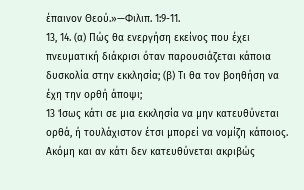έπαινον Θεού.»—Φιλιπ. 1:9-11.
13, 14. (α) Πώς θα ενεργήση εκείνος που έχει πνευματική διάκρισι όταν παρουσιάζεται κάποια δυσκολία στην εκκλησία; (β) Τι θα τον βοηθήση να έχη την ορθή άποψι;
13 Ίσως κάτι σε μια εκκλησία να μην κατευθύνεται ορθά, ή τουλάχιστον έτσι μπορεί να νομίζη κάποιος. Ακόμη και αν κάτι δεν κατευθύνεται ακριβώς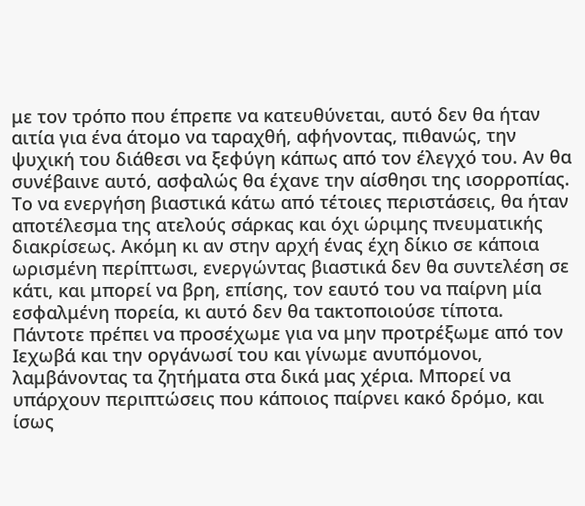με τον τρόπο που έπρεπε να κατευθύνεται, αυτό δεν θα ήταν αιτία για ένα άτομο να ταραχθή, αφήνοντας, πιθανώς, την ψυχική του διάθεσι να ξεφύγη κάπως από τον έλεγχό του. Αν θα συνέβαινε αυτό, ασφαλώς θα έχανε την αίσθησι της ισορροπίας. Το να ενεργήση βιαστικά κάτω από τέτοιες περιστάσεις, θα ήταν αποτέλεσμα της ατελούς σάρκας και όχι ώριμης πνευματικής διακρίσεως. Ακόμη κι αν στην αρχή ένας έχη δίκιο σε κάποια ωρισμένη περίπτωσι, ενεργώντας βιαστικά δεν θα συντελέση σε κάτι, και μπορεί να βρη, επίσης, τον εαυτό του να παίρνη μία εσφαλμένη πορεία, κι αυτό δεν θα τακτοποιούσε τίποτα. Πάντοτε πρέπει να προσέχωμε για να μην προτρέξωμε από τον Ιεχωβά και την οργάνωσί του και γίνωμε ανυπόμονοι, λαμβάνοντας τα ζητήματα στα δικά μας χέρια. Μπορεί να υπάρχουν περιπτώσεις που κάποιος παίρνει κακό δρόμο, και ίσως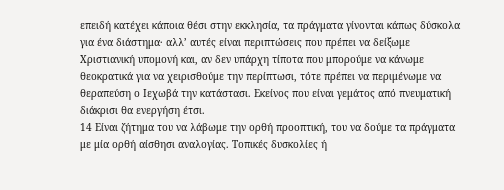επειδή κατέχει κάποια θέσι στην εκκλησία, τα πράγματα γίνονται κάπως δύσκολα για ένα διάστημα· αλλ’ αυτές είναι περιπτώσεις που πρέπει να δείξωμε Χριστιανική υπομονή και, αν δεν υπάρχη τίποτα που μπορούμε να κάνωμε θεοκρατικά για να χειρισθούμε την περίπτωσι, τότε πρέπει να περιμένωμε να θεραπεύση ο Ιεχωβά την κατάστασι. Εκείνος που είναι γεμάτος από πνευματική διάκρισι θα ενεργήση έτσι.
14 Είναι ζήτημα του να λάβωμε την ορθή προοπτική, του να δούμε τα πράγματα με μία ορθή αίσθησι αναλογίας. Τοπικές δυσκολίες ή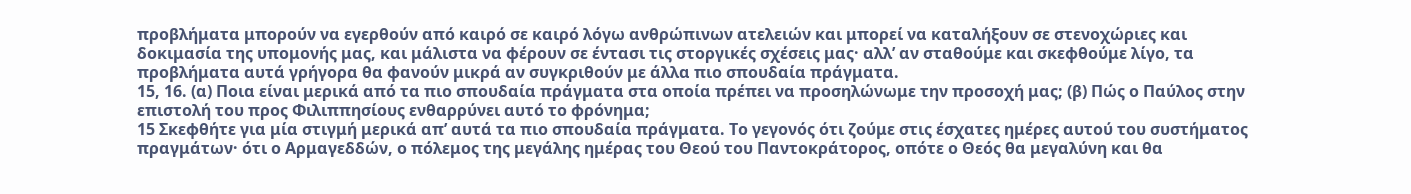προβλήματα μπορούν να εγερθούν από καιρό σε καιρό λόγω ανθρώπινων ατελειών και μπορεί να καταλήξουν σε στενοχώριες και δοκιμασία της υπομονής μας, και μάλιστα να φέρουν σε έντασι τις στοργικές σχέσεις μας· αλλ’ αν σταθούμε και σκεφθούμε λίγο, τα προβλήματα αυτά γρήγορα θα φανούν μικρά αν συγκριθούν με άλλα πιο σπουδαία πράγματα.
15, 16. (α) Ποια είναι μερικά από τα πιο σπουδαία πράγματα στα οποία πρέπει να προσηλώνωμε την προσοχή μας; (β) Πώς ο Παύλος στην επιστολή του προς Φιλιππησίους ενθαρρύνει αυτό το φρόνημα;
15 Σκεφθήτε για μία στιγμή μερικά απ’ αυτά τα πιο σπουδαία πράγματα. Το γεγονός ότι ζούμε στις έσχατες ημέρες αυτού του συστήματος πραγμάτων· ότι ο Αρμαγεδδών, ο πόλεμος της μεγάλης ημέρας του Θεού του Παντοκράτορος, οπότε ο Θεός θα μεγαλύνη και θα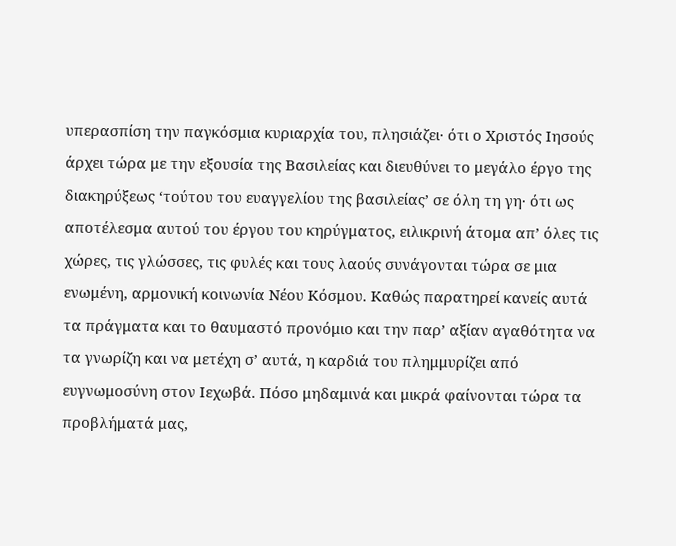υπερασπίση την παγκόσμια κυριαρχία του, πλησιάζει· ότι ο Χριστός Ιησούς άρχει τώρα με την εξουσία της Βασιλείας και διευθύνει το μεγάλο έργο της διακηρύξεως ‘τούτου του ευαγγελίου της βασιλείας’ σε όλη τη γη· ότι ως αποτέλεσμα αυτού του έργου του κηρύγματος, ειλικρινή άτομα απ’ όλες τις χώρες, τις γλώσσες, τις φυλές και τους λαούς συνάγονται τώρα σε μια ενωμένη, αρμονική κοινωνία Νέου Κόσμου. Καθώς παρατηρεί κανείς αυτά τα πράγματα και το θαυμαστό προνόμιο και την παρ’ αξίαν αγαθότητα να τα γνωρίζη και να μετέχη σ’ αυτά, η καρδιά του πλημμυρίζει από ευγνωμοσύνη στον Ιεχωβά. Πόσο μηδαμινά και μικρά φαίνονται τώρα τα προβλήματά μας,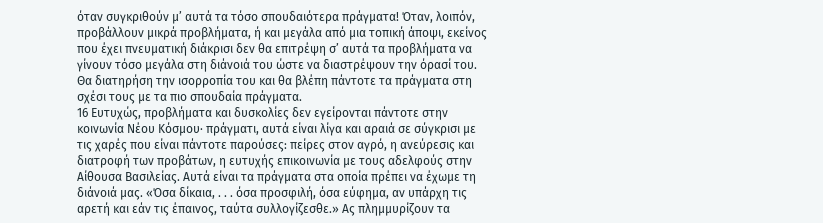όταν συγκριθούν μ’ αυτά τα τόσο σπουδαιότερα πράγματα! Όταν, λοιπόν, προβάλλουν μικρά προβλήματα, ή και μεγάλα από μια τοπική άποψι, εκείνος που έχει πνευματική διάκρισι δεν θα επιτρέψη σ’ αυτά τα προβλήματα να γίνουν τόσο μεγάλα στη διάνοιά του ώστε να διαστρέψουν την όρασί του. Θα διατηρήση την ισορροπία του και θα βλέπη πάντοτε τα πράγματα στη σχέσι τους με τα πιο σπουδαία πράγματα.
16 Ευτυχώς, προβλήματα και δυσκολίες δεν εγείρονται πάντοτε στην κοινωνία Νέου Κόσμου· πράγματι, αυτά είναι λίγα και αραιά σε σύγκρισι με τις χαρές που είναι πάντοτε παρούσες: πείρες στον αγρό, η ανεύρεσις και διατροφή των προβάτων, η ευτυχής επικοινωνία με τους αδελφούς στην Αίθουσα Βασιλείας. Αυτά είναι τα πράγματα στα οποία πρέπει να έχωμε τη διάνοιά μας. «Όσα δίκαια, . . . όσα προσφιλή, όσα εύφημα, αν υπάρχη τις αρετή και εάν τις έπαινος, ταύτα συλλογίζεσθε.» Ας πλημμυρίζουν τα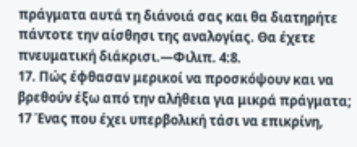πράγματα αυτά τη διάνοιά σας και θα διατηρήτε πάντοτε την αίσθησι της αναλογίας. Θα έχετε πνευματική διάκρισι.—Φιλιπ. 4:8.
17. Πώς έφθασαν μερικοί να προσκόψουν και να βρεθούν έξω από την αλήθεια για μικρά πράγματα;
17 Ένας που έχει υπερβολική τάσι να επικρίνη,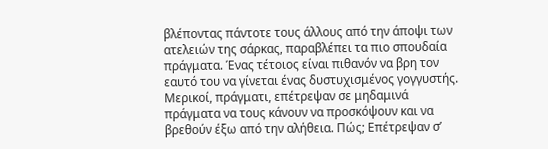βλέποντας πάντοτε τους άλλους από την άποψι των ατελειών της σάρκας, παραβλέπει τα πιο σπουδαία πράγματα. Ένας τέτοιος είναι πιθανόν να βρη τον εαυτό του να γίνεται ένας δυστυχισμένος γογγυστής. Μερικοί, πράγματι, επέτρεψαν σε μηδαμινά πράγματα να τους κάνουν να προσκόψουν και να βρεθούν έξω από την αλήθεια. Πώς; Επέτρεψαν σ’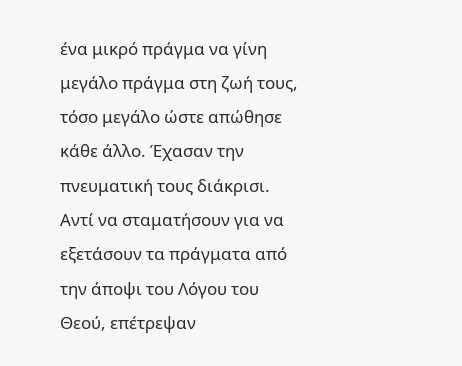ένα μικρό πράγμα να γίνη μεγάλο πράγμα στη ζωή τους, τόσο μεγάλο ώστε απώθησε κάθε άλλο. Έχασαν την πνευματική τους διάκρισι. Αντί να σταματήσουν για να εξετάσουν τα πράγματα από την άποψι του Λόγου του Θεού, επέτρεψαν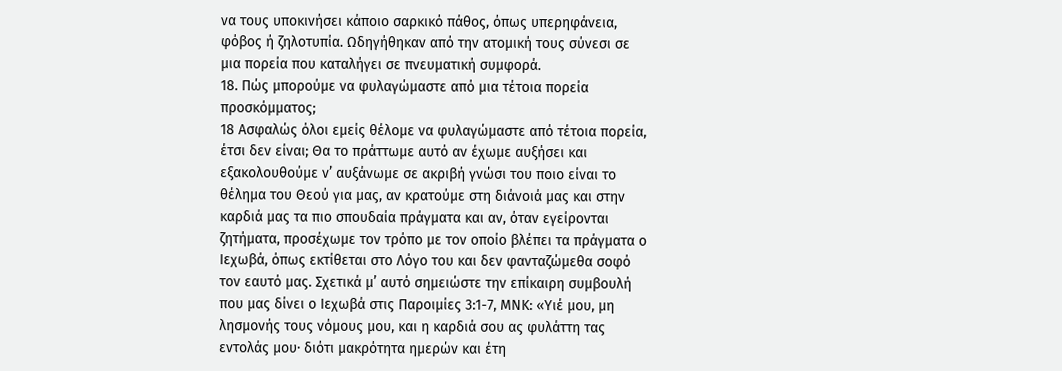να τους υποκινήσει κάποιο σαρκικό πάθος, όπως υπερηφάνεια, φόβος ή ζηλοτυπία. Ωδηγήθηκαν από την ατομική τους σύνεσι σε μια πορεία που καταλήγει σε πνευματική συμφορά.
18. Πώς μπορούμε να φυλαγώμαστε από μια τέτοια πορεία προσκόμματος;
18 Ασφαλώς όλοι εμείς θέλομε να φυλαγώμαστε από τέτοια πορεία, έτσι δεν είναι; Θα το πράττωμε αυτό αν έχωμε αυξήσει και εξακολουθούμε ν’ αυξάνωμε σε ακριβή γνώσι του ποιο είναι το θέλημα του Θεού για μας, αν κρατούμε στη διάνοιά μας και στην καρδιά μας τα πιο σπουδαία πράγματα και αν, όταν εγείρονται ζητήματα, προσέχωμε τον τρόπο με τον οποίο βλέπει τα πράγματα ο Ιεχωβά, όπως εκτίθεται στο Λόγο του και δεν φανταζώμεθα σοφό τον εαυτό μας. Σχετικά μ’ αυτό σημειώστε την επίκαιρη συμβουλή που μας δίνει ο Ιεχωβά στις Παροιμίες 3:1-7, ΜΝΚ: «Υιέ μου, μη λησμονής τους νόμους μου, και η καρδιά σου ας φυλάττη τας εντολάς μου· διότι μακρότητα ημερών και έτη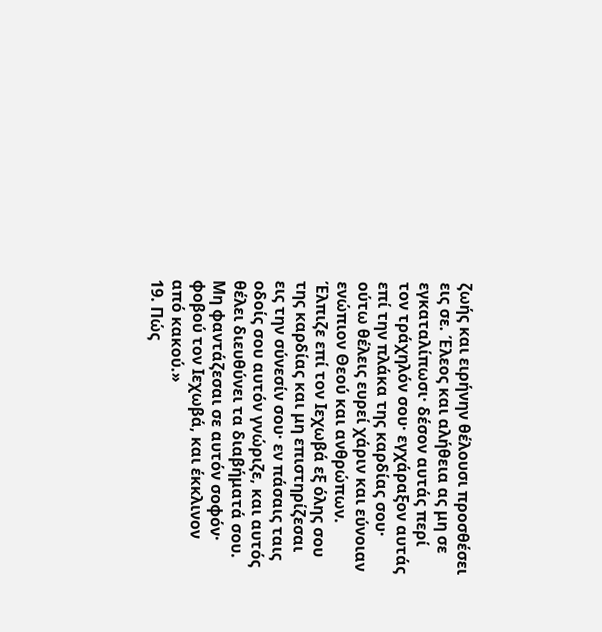ζωής και ειρήνην θέλουσι προσθέσει εις σε. Έλεος και αλήθεια ας μη σε εγκαταλίπωσι· δέσον αυτάς περί τον τράχηλόν σου· εγχάραξον αυτάς επί την πλάκα της καρδίας σου· ούτω θέλεις ευρεί χάριν και εύνοιαν ενώπιον Θεού και ανθρώπων. Έλπιζε επί τον Ιεχωβά εξ όλης σου της καρδίας και μη επιστηρίζεσαι εις την σύνεσίν σου· εν πάσαις ταις οδοίς σου αυτόν γνώριζε, και αυτός θέλει διευθύνει τα διαβήματά σου. Μη φαντάζεσαι σε αυτόν σοφόν· φοβού τον Ιεχωβά, και έκκλινον από κακού.»
19. Πώς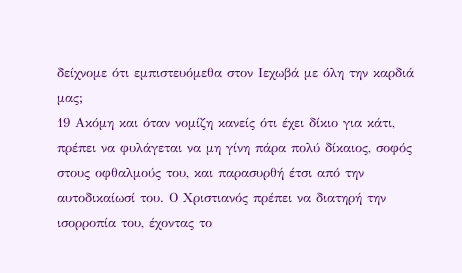δείχνομε ότι εμπιστευόμεθα στον Ιεχωβά με όλη την καρδιά μας;
19 Ακόμη και όταν νομίζη κανείς ότι έχει δίκιο για κάτι, πρέπει να φυλάγεται να μη γίνη πάρα πολύ δίκαιος, σοφός στους οφθαλμούς του, και παρασυρθή έτσι από την αυτοδικαίωσί του. Ο Χριστιανός πρέπει να διατηρή την ισορροπία του, έχοντας το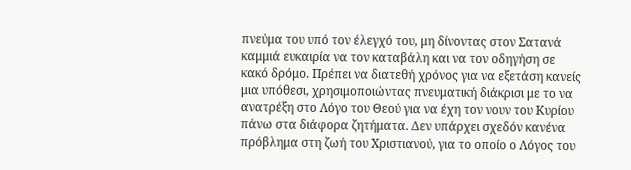πνεύμα του υπό τον έλεγχό του, μη δίνοντας στον Σατανά καμμιά ευκαιρία να τον καταβάλη και να τον οδηγήση σε κακό δρόμο. Πρέπει να διατεθή χρόνος για να εξετάση κανείς μια υπόθεσι, χρησιμοποιώντας πνευματική διάκρισι με το να ανατρέξη στο Λόγο του Θεού για να έχη τον νουν του Κυρίου πάνω στα διάφορα ζητήματα. Δεν υπάρχει σχεδόν κανένα πρόβλημα στη ζωή του Χριστιανού, για το οποίο ο Λόγος του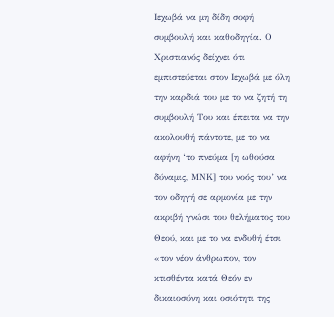Ιεχωβά να μη δίδη σοφή συμβουλή και καθοδηγία. Ο Χριστιανός δείχνει ότι εμπιστεύεται στον Ιεχωβά με όλη την καρδιά του με το να ζητή τη συμβουλή Του και έπειτα να την ακολουθή πάντοτε, με το να αφήνη ‘το πνεύμα [η ωθούσα δύναμις, ΜΝΚ] του νοός του’ να τον οδηγή σε αρμονία με την ακριβή γνώσι του θελήματος του Θεού, και με το να ενδυθή έτσι «τον νέον άνθρωπον, τον κτισθέντα κατά Θεόν εν δικαιοσύνη και οσιότητι της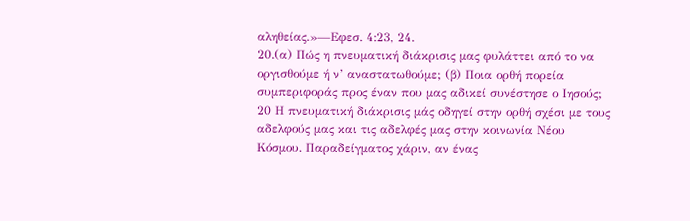αληθείας.»—Εφεσ. 4:23, 24.
20.(α) Πώς η πνευματική διάκρισις μας φυλάττει από το να οργισθούμε ή ν’ αναστατωθούμε; (β) Ποια ορθή πορεία συμπεριφοράς προς έναν που μας αδικεί συνέστησε ο Ιησούς;
20 Η πνευματική διάκρισις μάς οδηγεί στην ορθή σχέσι με τους αδελφούς μας και τις αδελφές μας στην κοινωνία Νέου Κόσμου. Παραδείγματος χάριν, αν ένας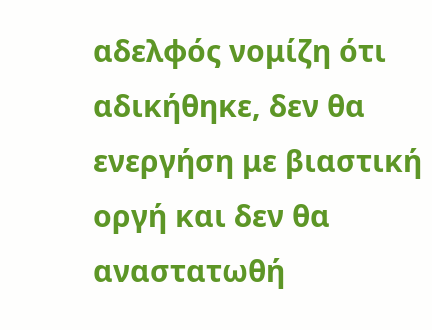αδελφός νομίζη ότι αδικήθηκε, δεν θα ενεργήση με βιαστική οργή και δεν θα αναστατωθή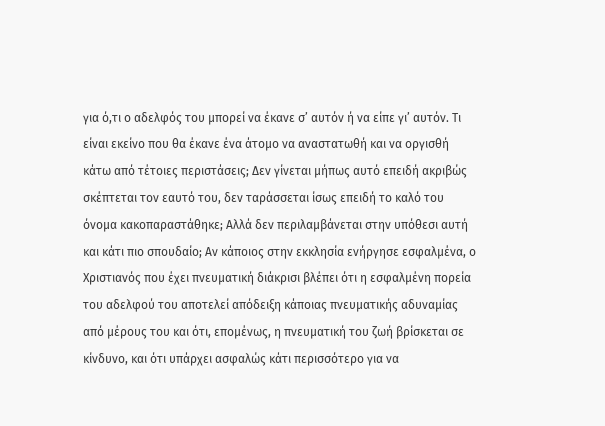για ό,τι ο αδελφός του μπορεί να έκανε σ’ αυτόν ή να είπε γι’ αυτόν. Τι είναι εκείνο που θα έκανε ένα άτομο να αναστατωθή και να οργισθή κάτω από τέτοιες περιστάσεις; Δεν γίνεται μήπως αυτό επειδή ακριβώς σκέπτεται τον εαυτό του, δεν ταράσσεται ίσως επειδή το καλό του όνομα κακοπαραστάθηκε; Αλλά δεν περιλαμβάνεται στην υπόθεσι αυτή και κάτι πιο σπουδαίο; Αν κάποιος στην εκκλησία ενήργησε εσφαλμένα, ο Χριστιανός που έχει πνευματική διάκρισι βλέπει ότι η εσφαλμένη πορεία του αδελφού του αποτελεί απόδειξη κάποιας πνευματικής αδυναμίας από μέρους του και ότι, επομένως, η πνευματική του ζωή βρίσκεται σε κίνδυνο, και ότι υπάρχει ασφαλώς κάτι περισσότερο για να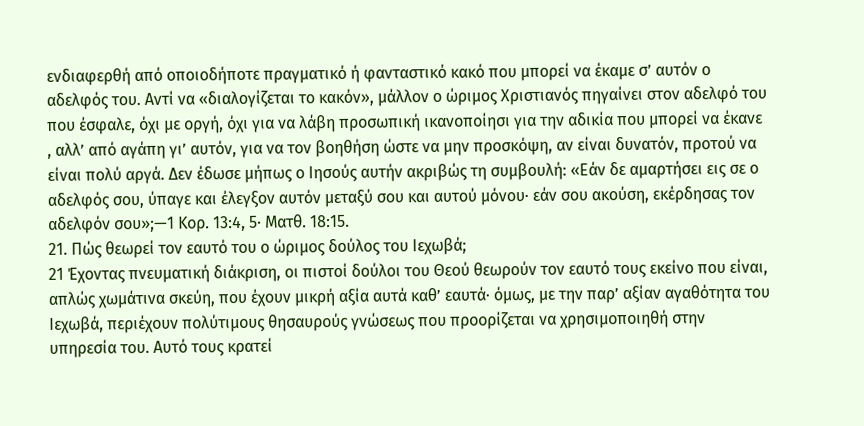ενδιαφερθή από οποιοδήποτε πραγματικό ή φανταστικό κακό που μπορεί να έκαμε σ’ αυτόν ο αδελφός του. Αντί να «διαλογίζεται το κακόν», μάλλον ο ώριμος Χριστιανός πηγαίνει στον αδελφό του που έσφαλε, όχι με οργή, όχι για να λάβη προσωπική ικανοποίησι για την αδικία που μπορεί να έκανε , αλλ’ από αγάπη γι’ αυτόν, για να τον βοηθήση ώστε να μην προσκόψη, αν είναι δυνατόν, προτού να είναι πολύ αργά. Δεν έδωσε μήπως ο Ιησούς αυτήν ακριβώς τη συμβουλή: «Εάν δε αμαρτήσει εις σε ο αδελφός σου, ύπαγε και έλεγξον αυτόν μεταξύ σου και αυτού μόνου· εάν σου ακούση, εκέρδησας τον αδελφόν σου»;—1 Κορ. 13:4, 5· Ματθ. 18:15.
21. Πώς θεωρεί τον εαυτό του ο ώριμος δούλος του Ιεχωβά;
21 Έχοντας πνευματική διάκριση, οι πιστοί δούλοι του Θεού θεωρούν τον εαυτό τους εκείνο που είναι, απλώς χωμάτινα σκεύη, που έχουν μικρή αξία αυτά καθ’ εαυτά· όμως, με την παρ’ αξίαν αγαθότητα του Ιεχωβά, περιέχουν πολύτιμους θησαυρούς γνώσεως που προορίζεται να χρησιμοποιηθή στην υπηρεσία του. Αυτό τους κρατεί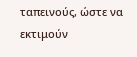ταπεινούς, ώστε να εκτιμούν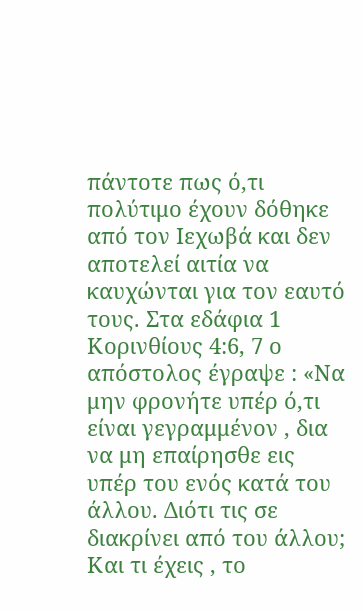πάντοτε πως ό,τι πολύτιμο έχουν δόθηκε από τον Ιεχωβά και δεν αποτελεί αιτία να καυχώνται για τον εαυτό τους. Στα εδάφια 1 Κορινθίους 4:6, 7 ο απόστολος έγραψε : «Να μην φρονήτε υπέρ ό,τι είναι γεγραμμένον , δια να μη επαίρησθε εις υπέρ του ενός κατά του άλλου. Διότι τις σε διακρίνει από του άλλου; Και τι έχεις , το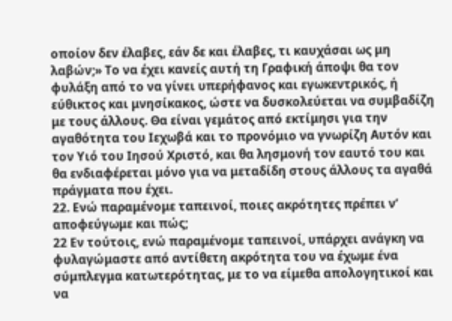οποίον δεν έλαβες, εάν δε και έλαβες, τι καυχάσαι ως μη λαβών;» Το να έχει κανείς αυτή τη Γραφική άποψι θα τον φυλάξη από το να γίνει υπερήφανος και εγωκεντρικός, ή εύθικτος και μνησίκακος, ώστε να δυσκολεύεται να συμβαδίζη με τους άλλους. Θα είναι γεμάτος από εκτίμησι για την αγαθότητα του Ιεχωβά και το προνόμιο να γνωρίζη Αυτόν και τον Υιό του Ιησού Χριστό, και θα λησμονή τον εαυτό του και θα ενδιαφέρεται μόνο για να μεταδίδη στους άλλους τα αγαθά πράγματα που έχει.
22. Ενώ παραμένομε ταπεινοί, ποιες ακρότητες πρέπει ν’ αποφεύγωμε και πώς;
22 Εν τούτοις, ενώ παραμένομε ταπεινοί, υπάρχει ανάγκη να φυλαγώμαστε από αντίθετη ακρότητα του να έχωμε ένα σύμπλεγμα κατωτερότητας, με το να είμεθα απολογητικοί και να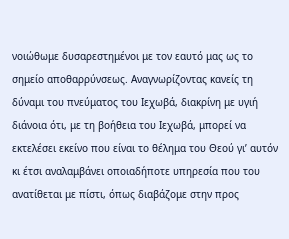νοιώθωμε δυσαρεστημένοι με τον εαυτό μας ως το σημείο αποθαρρύνσεως. Αναγνωρίζοντας κανείς τη δύναμι του πνεύματος του Ιεχωβά, διακρίνη με υγιή διάνοια ότι, με τη βοήθεια του Ιεχωβά, μπορεί να εκτελέσει εκείνο που είναι το θέλημα του Θεού γι’ αυτόν κι έτσι αναλαμβάνει οποιαδήποτε υπηρεσία που του ανατίθεται με πίστι, όπως διαβάζομε στην προς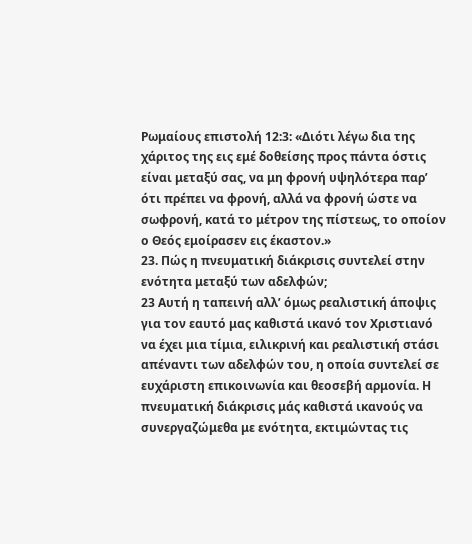Ρωμαίους επιστολή 12:3: «Διότι λέγω δια της χάριτος της εις εμέ δοθείσης προς πάντα όστις είναι μεταξύ σας, να μη φρονή υψηλότερα παρ’ ότι πρέπει να φρονή, αλλά να φρονή ώστε να σωφρονή, κατά το μέτρον της πίστεως, το οποίον ο Θεός εμοίρασεν εις έκαστον.»
23. Πώς η πνευματική διάκρισις συντελεί στην ενότητα μεταξύ των αδελφών;
23 Αυτή η ταπεινή αλλ’ όμως ρεαλιστική άποψις για τον εαυτό μας καθιστά ικανό τον Χριστιανό να έχει μια τίμια, ειλικρινή και ρεαλιστική στάσι απέναντι των αδελφών του, η οποία συντελεί σε ευχάριστη επικοινωνία και θεοσεβή αρμονία. Η πνευματική διάκρισις μάς καθιστά ικανούς να συνεργαζώμεθα με ενότητα, εκτιμώντας τις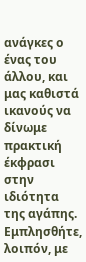ανάγκες ο ένας του άλλου, και μας καθιστά ικανούς να δίνωμε πρακτική έκφρασι στην ιδιότητα της αγάπης. Εμπλησθήτε, λοιπόν, με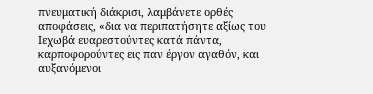πνευματική διάκρισι, λαμβάνετε ορθές αποφάσεις, «δια να περιπατήσητε αξίως του Ιεχωβά ευαρεστούντες κατά πάντα, καρποφορούντες εις παν έργον αγαθόν, και αυξανόμενοι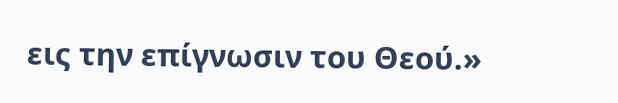εις την επίγνωσιν του Θεού.»